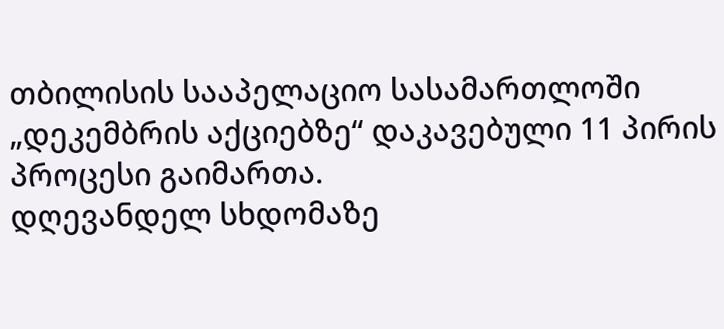თბილისის სააპელაციო სასამართლოში „დეკემბრის აქციებზე“ დაკავებული 11 პირის პროცესი გაიმართა.
დღევანდელ სხდომაზე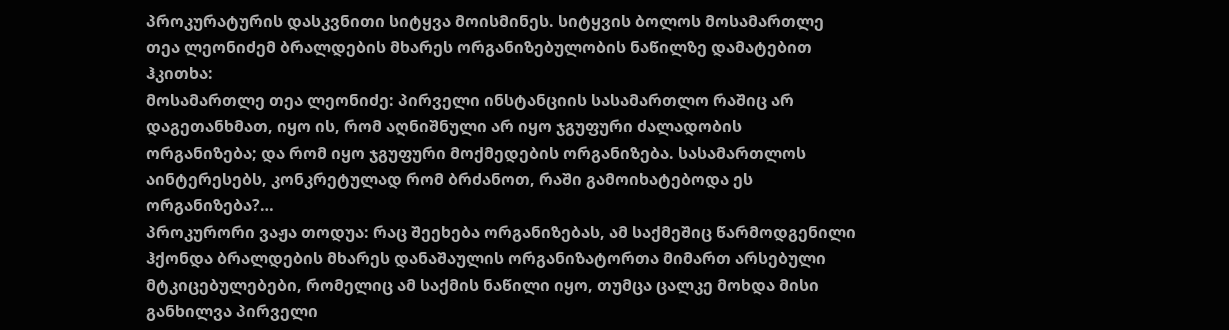პროკურატურის დასკვნითი სიტყვა მოისმინეს. სიტყვის ბოლოს მოსამართლე თეა ლეონიძემ ბრალდების მხარეს ორგანიზებულობის ნაწილზე დამატებით ჰკითხა:
მოსამართლე თეა ლეონიძე: პირველი ინსტანციის სასამართლო რაშიც არ დაგეთანხმათ, იყო ის, რომ აღნიშნული არ იყო ჯგუფური ძალადობის ორგანიზება; და რომ იყო ჯგუფური მოქმედების ორგანიზება. სასამართლოს აინტერესებს, კონკრეტულად რომ ბრძანოთ, რაში გამოიხატებოდა ეს ორგანიზება?…
პროკურორი ვაჟა თოდუა: რაც შეეხება ორგანიზებას, ამ საქმეშიც წარმოდგენილი ჰქონდა ბრალდების მხარეს დანაშაულის ორგანიზატორთა მიმართ არსებული მტკიცებულებები, რომელიც ამ საქმის ნაწილი იყო, თუმცა ცალკე მოხდა მისი განხილვა პირველი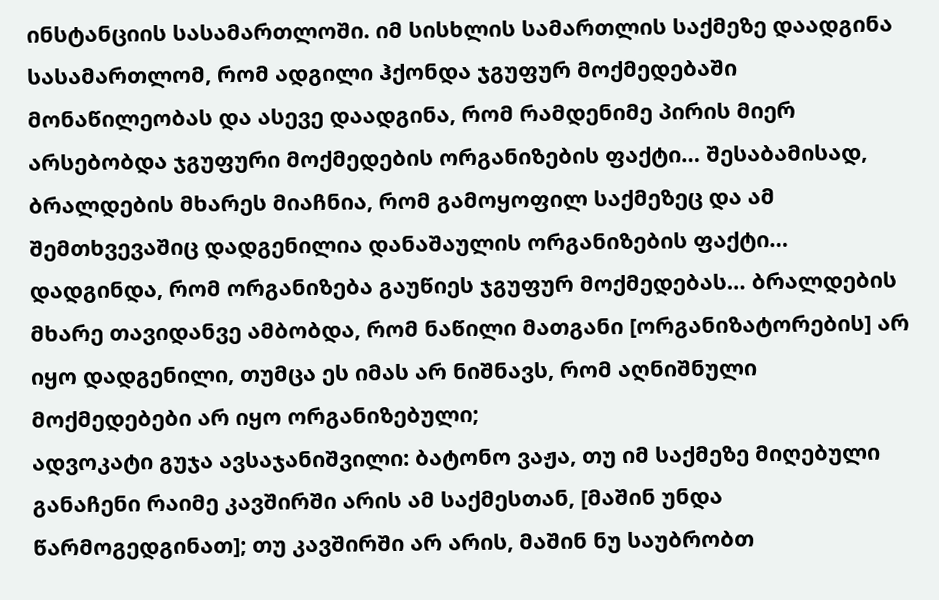ინსტანციის სასამართლოში. იმ სისხლის სამართლის საქმეზე დაადგინა სასამართლომ, რომ ადგილი ჰქონდა ჯგუფურ მოქმედებაში მონაწილეობას და ასევე დაადგინა, რომ რამდენიმე პირის მიერ არსებობდა ჯგუფური მოქმედების ორგანიზების ფაქტი… შესაბამისად, ბრალდების მხარეს მიაჩნია, რომ გამოყოფილ საქმეზეც და ამ შემთხვევაშიც დადგენილია დანაშაულის ორგანიზების ფაქტი… დადგინდა, რომ ორგანიზება გაუწიეს ჯგუფურ მოქმედებას… ბრალდების მხარე თავიდანვე ამბობდა, რომ ნაწილი მათგანი [ორგანიზატორების] არ იყო დადგენილი, თუმცა ეს იმას არ ნიშნავს, რომ აღნიშნული მოქმედებები არ იყო ორგანიზებული;
ადვოკატი გუჯა ავსაჯანიშვილი: ბატონო ვაჟა, თუ იმ საქმეზე მიღებული განაჩენი რაიმე კავშირში არის ამ საქმესთან, [მაშინ უნდა წარმოგედგინათ]; თუ კავშირში არ არის, მაშინ ნუ საუბრობთ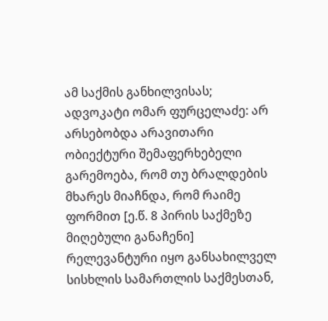ამ საქმის განხილვისას;
ადვოკატი ომარ ფურცელაძე: არ არსებობდა არავითარი ობიექტური შემაფერხებელი გარემოება, რომ თუ ბრალდების მხარეს მიაჩნდა, რომ რაიმე ფორმით [ე.წ. 8 პირის საქმეზე მიღებული განაჩენი] რელევანტური იყო განსახილველ სისხლის სამართლის საქმესთან,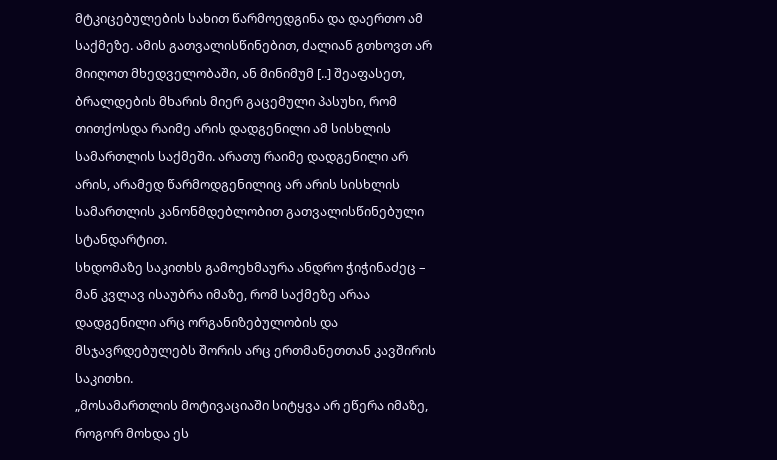მტკიცებულების სახით წარმოედგინა და დაერთო ამ საქმეზე. ამის გათვალისწინებით, ძალიან გთხოვთ არ მიიღოთ მხედველობაში, ან მინიმუმ [..] შეაფასეთ, ბრალდების მხარის მიერ გაცემული პასუხი, რომ თითქოსდა რაიმე არის დადგენილი ამ სისხლის სამართლის საქმეში. არათუ რაიმე დადგენილი არ არის, არამედ წარმოდგენილიც არ არის სისხლის სამართლის კანონმდებლობით გათვალისწინებული სტანდარტით.
სხდომაზე საკითხს გამოეხმაურა ანდრო ჭიჭინაძეც – მან კვლავ ისაუბრა იმაზე, რომ საქმეზე არაა დადგენილი არც ორგანიზებულობის და მსჯავრდებულებს შორის არც ერთმანეთთან კავშირის საკითხი.
„მოსამართლის მოტივაციაში სიტყვა არ ეწერა იმაზე, როგორ მოხდა ეს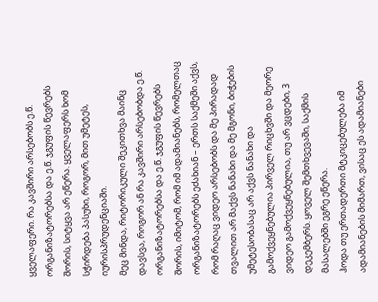ყველაფერი. რა კავშირი არსებობს ე.წ. ორგანიზატორებსა და ე.წ. ჯგუფის წევრებს შორის, სიტყვა არ ეწერა. ყველაფერს ხომ სჭირდება პასუხი, როგორ, მით უმეტეს, იურისპრუდენციაში.
მეც მინდა, რიტორიკული შეკითხვა მაინც დავსვა, როგორ ან რა კავშირი არსებობდა ე.წ. ორგანიზატორებსა და ე.წ. ჯგუფის წევრებს შორის, იმიტომ, რომ იმ ადამიანებს, რომელთაც ორგანიზატორებს ეძახიან – ერთს საქმეში აქვს, რომ რაღაც ვიდეო არსებობს და მე პირადად თვალით არ მაქვს ნანახი და მე მგონი, ბიჭების უმეტესობასაც არ აქვს ნანახი და გამოქვეყნებულია პირველ რიცხვში და მეორე ვიდეო გამოქვეყნებულია, თუ არ ვცდები, 3 დეკემბერს. ყოველ შემთხვევაში, საქმის მასალებში ეგრე ეწერა.
ჰოდა თუ ერთადერთი მტკიცებულება იმ ადამიანების მიმართ, ვისაც ეს ადამიანები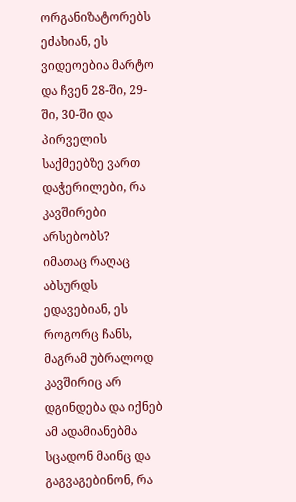ორგანიზატორებს ეძახიან, ეს ვიდეოებია მარტო და ჩვენ 28-ში, 29-ში, 30-ში და პირველის საქმეებზე ვართ დაჭერილები, რა კავშირები არსებობს?
იმათაც რაღაც აბსურდს ედავებიან, ეს როგორც ჩანს, მაგრამ უბრალოდ კავშირიც არ დგინდება და იქნებ ამ ადამიანებმა სცადონ მაინც და გაგვაგებინონ, რა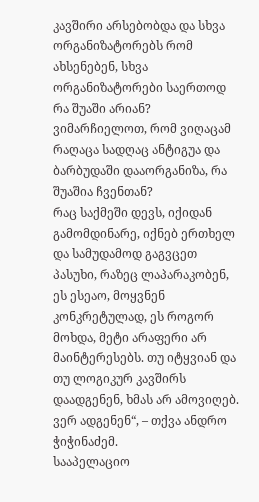კავშირი არსებობდა და სხვა ორგანიზატორებს რომ ახსენებენ, სხვა ორგანიზატორები საერთოდ რა შუაში არიან? ვიმარჩიელოთ, რომ ვიღაცამ რაღაცა სადღაც ანტიგუა და ბარბუდაში დააორგანიზა, რა შუაშია ჩვენთან?
რაც საქმეში დევს, იქიდან გამომდინარე, იქნებ ერთხელ და სამუდამოდ გაგვცეთ პასუხი, რაზეც ლაპარაკობენ, ეს ესეაო, მოყვნენ კონკრეტულად, ეს როგორ მოხდა, მეტი არაფერი არ მაინტერესებს. თუ იტყვიან და თუ ლოგიკურ კავშირს დაადგენენ, ხმას არ ამოვიღებ. ვერ ადგენენ“, – თქვა ანდრო ჭიჭინაძემ.
სააპელაციო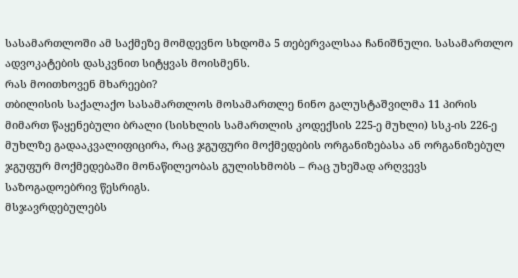სასამართლოში ამ საქმეზე მომდევნო სხდომა 5 თებერვალსაა ჩანიშნული. სასამართლო ადვოკატების დასკვნით სიტყვას მოისმენს.
რას მოითხოვენ მხარეები?
თბილისის საქალაქო სასამართლოს მოსამართლე ნინო გალუსტაშვილმა 11 პირის მიმართ წაყენებული ბრალი (სისხლის სამართლის კოდექსის 225-ე მუხლი) სსკ-ის 226-ე მუხლზე გადააკვალიფიცირა, რაც ჯგუფური მოქმედების ორგანიზებასა ან ორგანიზებულ ჯგუფურ მოქმედებაში მონაწილეობას გულისხმობს – რაც უხეშად არღვევს საზოგადოებრივ წესრიგს.
მსჯავრდებულებს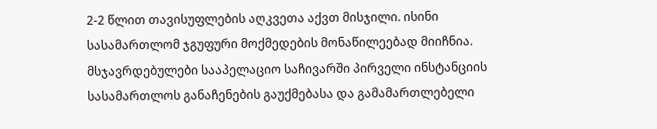2-2 წლით თავისუფლების აღკვეთა აქვთ მისჯილი. ისინი სასამართლომ ჯგუფური მოქმედების მონაწილეებად მიიჩნია.
მსჯავრდებულები სააპელაციო საჩივარში პირველი ინსტანციის სასამართლოს განაჩენების გაუქმებასა და გამამართლებელი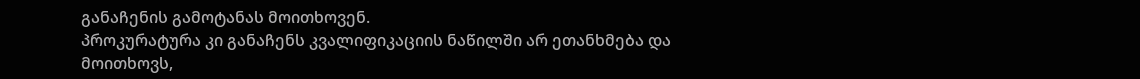განაჩენის გამოტანას მოითხოვენ.
პროკურატურა კი განაჩენს კვალიფიკაციის ნაწილში არ ეთანხმება და მოითხოვს,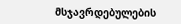მსჯავრდებულების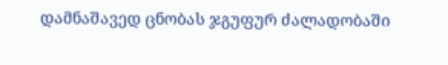დამნაშავედ ცნობას ჯგუფურ ძალადობაში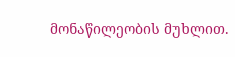მონაწილეობის მუხლით.